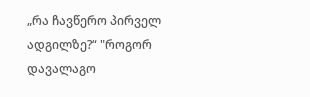„რა ჩავწერო პირველ ადგილზე?“ "როგორ დავალაგო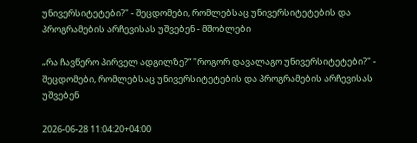უნივერსიტეტები?" - შეცდომები, რომლებსაც უნივერსიტეტების და პროგრამების არჩევისას უშვებენ - მშობლები

„რა ჩავწერო პირველ ადგილზე?“ "როგორ დავალაგო უნივერსიტეტები?" - შეცდომები, რომლებსაც უნივერსიტეტების და პროგრამების არჩევისას უშვებენ

2026-06-28 11:04:20+04:00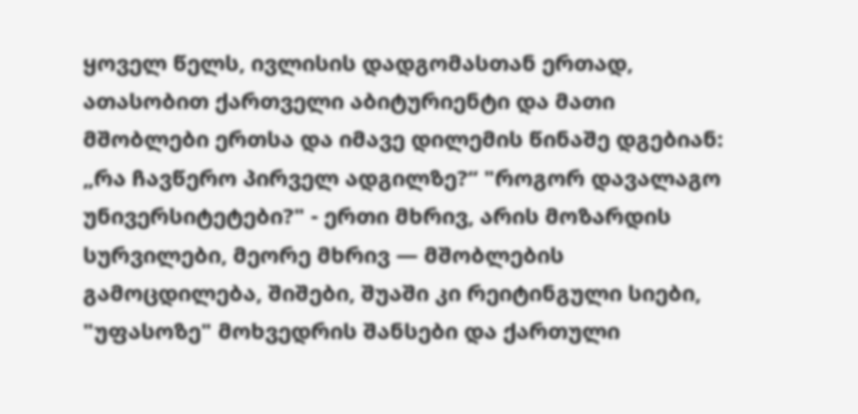ყოველ წელს, ივლისის დადგომასთან ერთად, ათასობით ქართველი აბიტურიენტი და მათი მშობლები ერთსა და იმავე დილემის წინაშე დგებიან: „რა ჩავწერო პირველ ადგილზე?“ "როგორ დავალაგო უნივერსიტეტები?" - ერთი მხრივ, არის მოზარდის სურვილები, მეორე მხრივ — მშობლების გამოცდილება, შიშები, შუაში კი რეიტინგული სიები, "უფასოზე" მოხვედრის შანსები და ქართული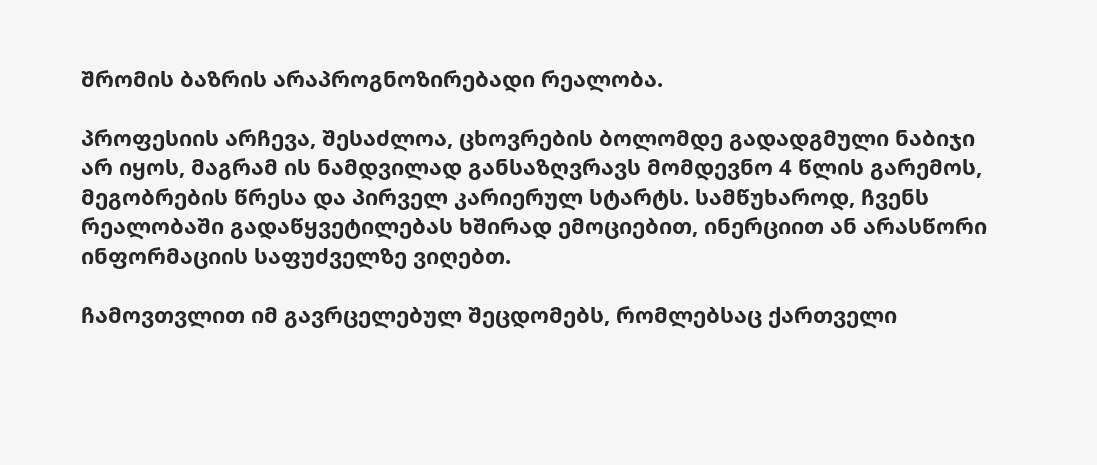შრომის ბაზრის არაპროგნოზირებადი რეალობა.

პროფესიის არჩევა, შესაძლოა, ცხოვრების ბოლომდე გადადგმული ნაბიჯი არ იყოს, მაგრამ ის ნამდვილად განსაზღვრავს მომდევნო 4 წლის გარემოს, მეგობრების წრესა და პირველ კარიერულ სტარტს. სამწუხაროდ, ჩვენს რეალობაში გადაწყვეტილებას ხშირად ემოციებით, ინერციით ან არასწორი ინფორმაციის საფუძველზე ვიღებთ.

ჩამოვთვლით იმ გავრცელებულ შეცდომებს, რომლებსაც ქართველი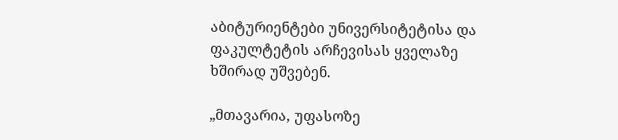აბიტურიენტები უნივერსიტეტისა და ფაკულტეტის არჩევისას ყველაზე ხშირად უშვებენ.

„მთავარია, უფასოზე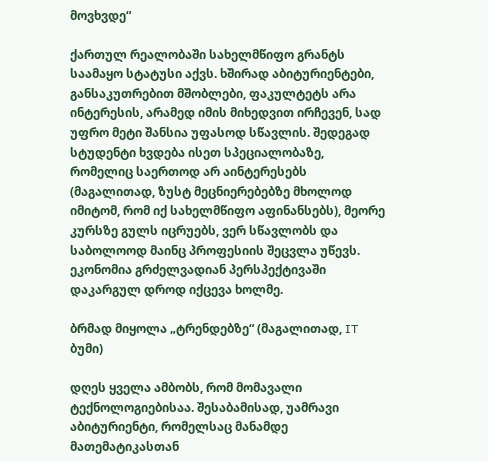მოვხვდე“

ქართულ რეალობაში სახელმწიფო გრანტს საამაყო სტატუსი აქვს. ხშირად აბიტურიენტები, განსაკუთრებით მშობლები, ფაკულტეტს არა ინტერესის, არამედ იმის მიხედვით ირჩევენ, სად უფრო მეტი შანსია უფასოდ სწავლის. შედეგად სტუდენტი ხვდება ისეთ სპეციალობაზე, რომელიც საერთოდ არ აინტერესებს (მაგალითად, ზუსტ მეცნიერებებზე მხოლოდ იმიტომ, რომ იქ სახელმწიფო აფინანსებს), მეორე კურსზე გულს იცრუებს, ვერ სწავლობს და საბოლოოდ მაინც პროფესიის შეცვლა უწევს. ეკონომია გრძელვადიან პერსპექტივაში დაკარგულ დროდ იქცევა ხოლმე.

ბრმად მიყოლა „ტრენდებზე“ (მაგალითად, IT ბუმი)

დღეს ყველა ამბობს, რომ მომავალი ტექნოლოგიებისაა. შესაბამისად, უამრავი აბიტურიენტი, რომელსაც მანამდე მათემატიკასთან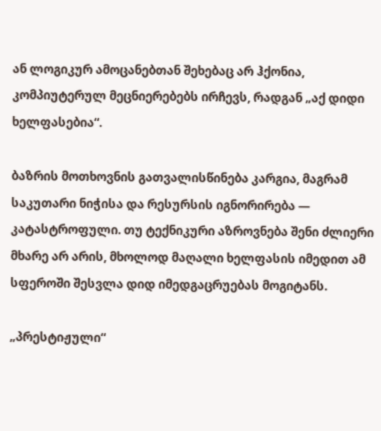ან ლოგიკურ ამოცანებთან შეხებაც არ ჰქონია, კომპიუტერულ მეცნიერებებს ირჩევს, რადგან „აქ დიდი ხელფასებია“.

ბაზრის მოთხოვნის გათვალისწინება კარგია, მაგრამ საკუთარი ნიჭისა და რესურსის იგნორირება — კატასტროფული. თუ ტექნიკური აზროვნება შენი ძლიერი მხარე არ არის, მხოლოდ მაღალი ხელფასის იმედით ამ სფეროში შესვლა დიდ იმედგაცრუებას მოგიტანს.

„პრესტიჟული“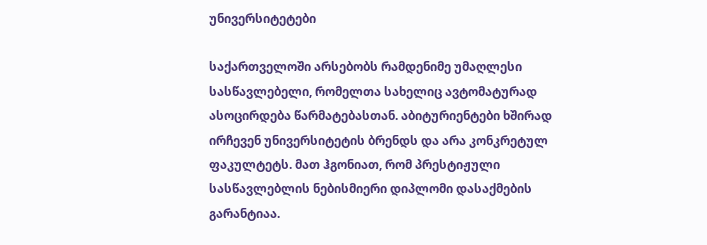უნივერსიტეტები

საქართველოში არსებობს რამდენიმე უმაღლესი სასწავლებელი, რომელთა სახელიც ავტომატურად ასოცირდება წარმატებასთან. აბიტურიენტები ხშირად ირჩევენ უნივერსიტეტის ბრენდს და არა კონკრეტულ ფაკულტეტს. მათ ჰგონიათ, რომ პრესტიჟული სასწავლებლის ნებისმიერი დიპლომი დასაქმების გარანტიაა.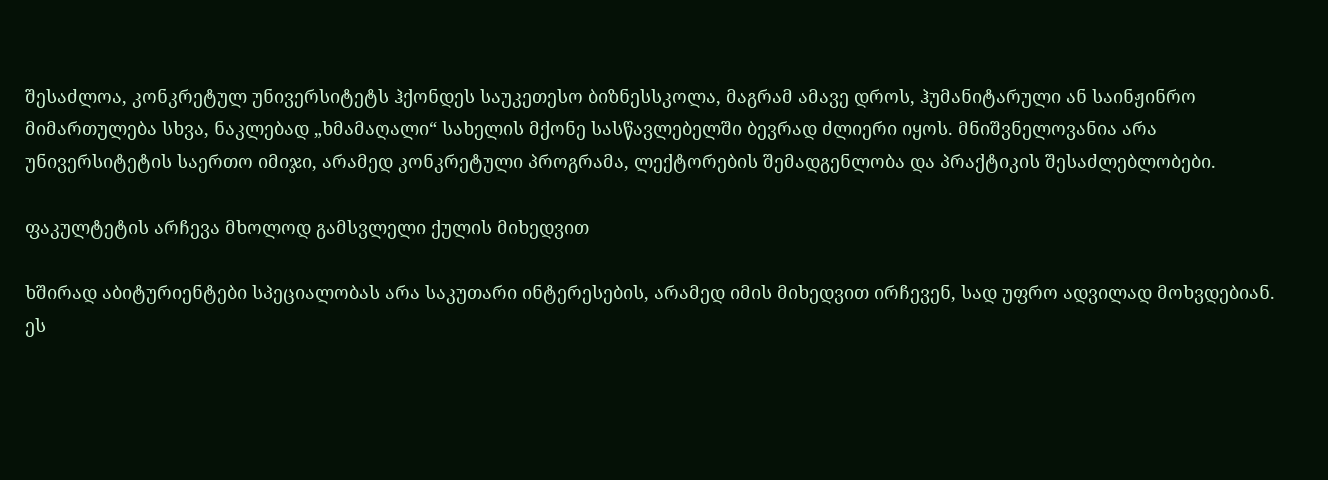შესაძლოა, კონკრეტულ უნივერსიტეტს ჰქონდეს საუკეთესო ბიზნესსკოლა, მაგრამ ამავე დროს, ჰუმანიტარული ან საინჟინრო მიმართულება სხვა, ნაკლებად „ხმამაღალი“ სახელის მქონე სასწავლებელში ბევრად ძლიერი იყოს. მნიშვნელოვანია არა უნივერსიტეტის საერთო იმიჯი, არამედ კონკრეტული პროგრამა, ლექტორების შემადგენლობა და პრაქტიკის შესაძლებლობები.

ფაკულტეტის არჩევა მხოლოდ გამსვლელი ქულის მიხედვით

ხშირად აბიტურიენტები სპეციალობას არა საკუთარი ინტერესების, არამედ იმის მიხედვით ირჩევენ, სად უფრო ადვილად მოხვდებიან. ეს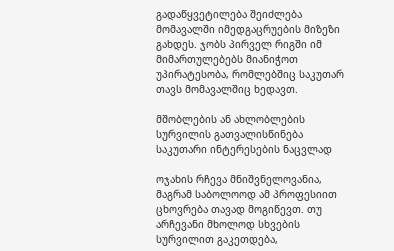გადაწყვეტილება შეიძლება მომავალში იმედგაცრუების მიზეზი გახდეს. ჯობს პირველ რიგში იმ მიმართულებებს მიანიჭოთ უპირატესობა, რომლებშიც საკუთარ თავს მომავალშიც ხედავთ.

მშობლების ან ახლობლების სურვილის გათვალისწინება საკუთარი ინტერესების ნაცვლად

ოჯახის რჩევა მნიშვნელოვანია, მაგრამ საბოლოოდ ამ პროფესიით ცხოვრება თავად მოგიწევთ. თუ არჩევანი მხოლოდ სხვების სურვილით გაკეთდება,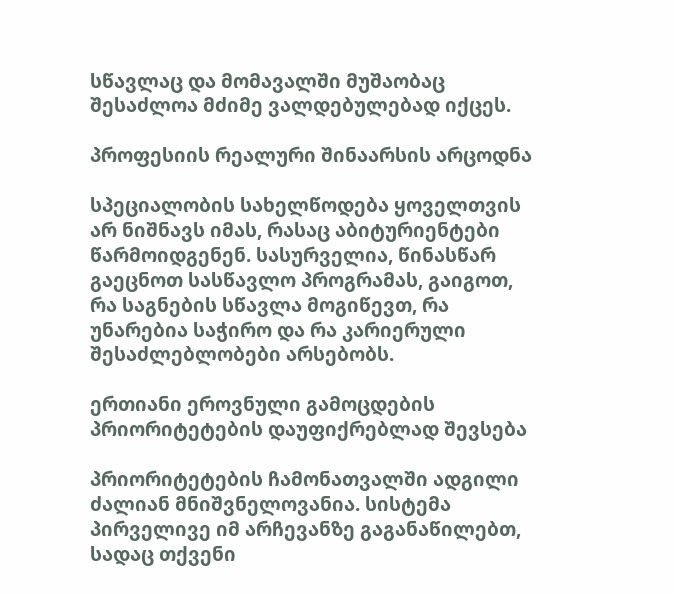სწავლაც და მომავალში მუშაობაც შესაძლოა მძიმე ვალდებულებად იქცეს.

პროფესიის რეალური შინაარსის არცოდნა

სპეციალობის სახელწოდება ყოველთვის არ ნიშნავს იმას, რასაც აბიტურიენტები წარმოიდგენენ. სასურველია, წინასწარ გაეცნოთ სასწავლო პროგრამას, გაიგოთ, რა საგნების სწავლა მოგიწევთ, რა უნარებია საჭირო და რა კარიერული შესაძლებლობები არსებობს.

ერთიანი ეროვნული გამოცდების პრიორიტეტების დაუფიქრებლად შევსება

პრიორიტეტების ჩამონათვალში ადგილი ძალიან მნიშვნელოვანია. სისტემა პირველივე იმ არჩევანზე გაგანაწილებთ, სადაც თქვენი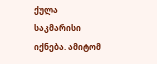ქულა საკმარისი იქნება. ამიტომ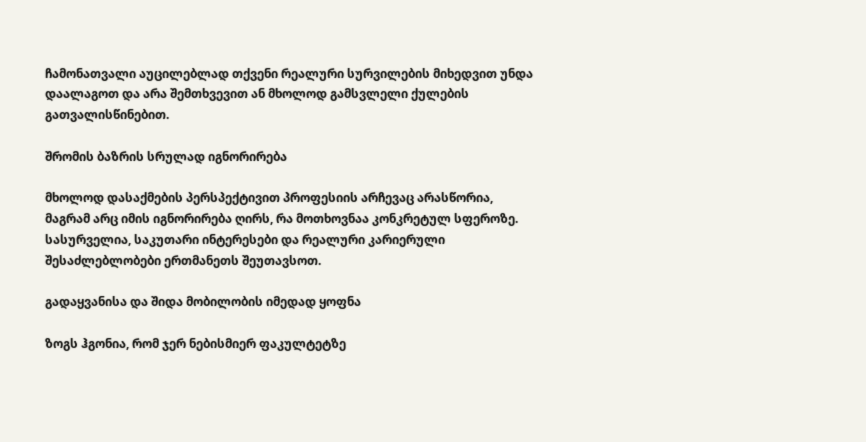ჩამონათვალი აუცილებლად თქვენი რეალური სურვილების მიხედვით უნდა დაალაგოთ და არა შემთხვევით ან მხოლოდ გამსვლელი ქულების გათვალისწინებით.

შრომის ბაზრის სრულად იგნორირება

მხოლოდ დასაქმების პერსპექტივით პროფესიის არჩევაც არასწორია, მაგრამ არც იმის იგნორირება ღირს, რა მოთხოვნაა კონკრეტულ სფეროზე. სასურველია, საკუთარი ინტერესები და რეალური კარიერული შესაძლებლობები ერთმანეთს შეუთავსოთ.

გადაყვანისა და შიდა მობილობის იმედად ყოფნა

ზოგს ჰგონია, რომ ჯერ ნებისმიერ ფაკულტეტზე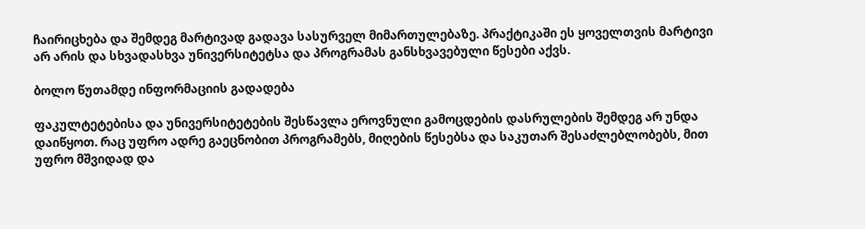ჩაირიცხება და შემდეგ მარტივად გადავა სასურველ მიმართულებაზე. პრაქტიკაში ეს ყოველთვის მარტივი არ არის და სხვადასხვა უნივერსიტეტსა და პროგრამას განსხვავებული წესები აქვს.

ბოლო წუთამდე ინფორმაციის გადადება

ფაკულტეტებისა და უნივერსიტეტების შესწავლა ეროვნული გამოცდების დასრულების შემდეგ არ უნდა დაიწყოთ. რაც უფრო ადრე გაეცნობით პროგრამებს, მიღების წესებსა და საკუთარ შესაძლებლობებს, მით უფრო მშვიდად და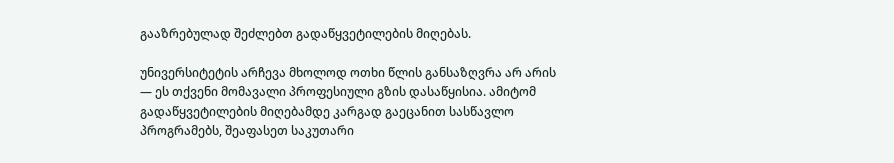გააზრებულად შეძლებთ გადაწყვეტილების მიღებას.

უნივერსიტეტის არჩევა მხოლოდ ოთხი წლის განსაზღვრა არ არის — ეს თქვენი მომავალი პროფესიული გზის დასაწყისია. ამიტომ გადაწყვეტილების მიღებამდე კარგად გაეცანით სასწავლო პროგრამებს, შეაფასეთ საკუთარი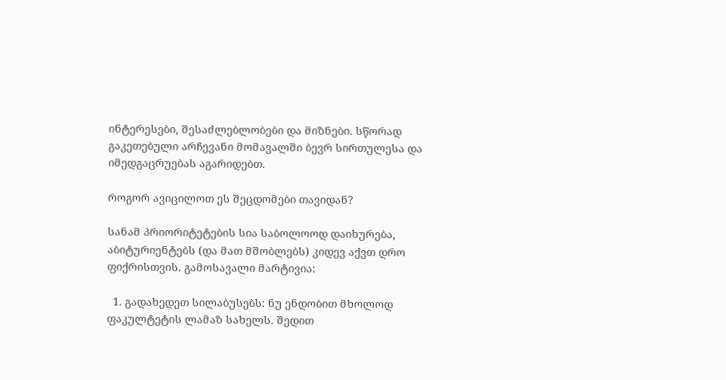ინტერესები, შესაძლებლობები და მიზნები. სწორად გაკეთებული არჩევანი მომავალში ბევრ სირთულესა და იმედგაცრუებას აგარიდებთ.

როგორ ავიცილოთ ეს შეცდომები თავიდან?

სანამ პრიორიტეტების სია საბოლოოდ დაიხურება, აბიტურიენტებს (და მათ მშობლებს) კიდევ აქვთ დრო ფიქრისთვის. გამოსავალი მარტივია:

  1. გადახედეთ სილაბუსებს: ნუ ენდობით მხოლოდ ფაკულტეტის ლამაზ სახელს. შედით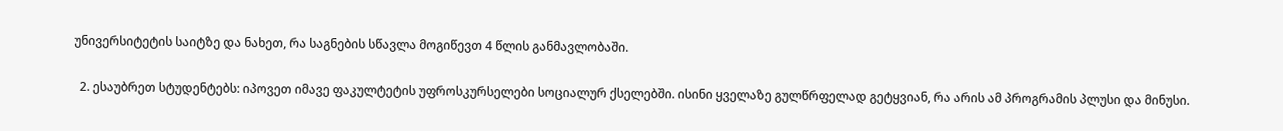უნივერსიტეტის საიტზე და ნახეთ, რა საგნების სწავლა მოგიწევთ 4 წლის განმავლობაში.

  2. ესაუბრეთ სტუდენტებს: იპოვეთ იმავე ფაკულტეტის უფროსკურსელები სოციალურ ქსელებში. ისინი ყველაზე გულწრფელად გეტყვიან, რა არის ამ პროგრამის პლუსი და მინუსი.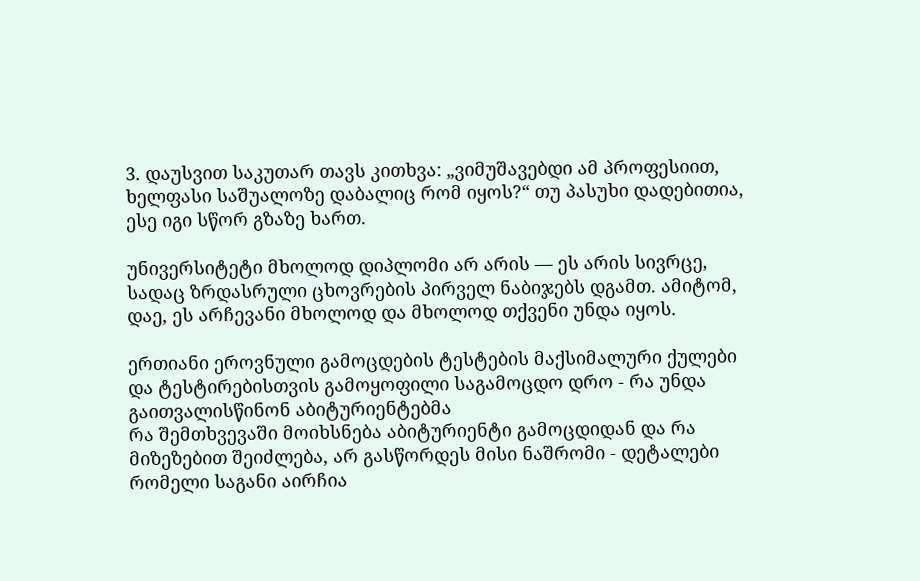3. დაუსვით საკუთარ თავს კითხვა: „ვიმუშავებდი ამ პროფესიით, ხელფასი საშუალოზე დაბალიც რომ იყოს?“ თუ პასუხი დადებითია, ესე იგი სწორ გზაზე ხართ.

უნივერსიტეტი მხოლოდ დიპლომი არ არის — ეს არის სივრცე, სადაც ზრდასრული ცხოვრების პირველ ნაბიჯებს დგამთ. ამიტომ, დაე, ეს არჩევანი მხოლოდ და მხოლოდ თქვენი უნდა იყოს.

ერთიანი ეროვნული გამოცდების ტესტების მაქსიმალური ქულები და ტესტირებისთვის გამოყოფილი საგამოცდო დრო - რა უნდა გაითვალისწინონ აბიტურიენტებმა
რა შემთხვევაში მოიხსნება აბიტურიენტი გამოცდიდან და რა მიზეზებით შეიძლება, არ გასწორდეს მისი ნაშრომი - დეტალები
რომელი საგანი აირჩია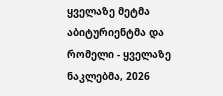ყველაზე მეტმა აბიტურიენტმა და რომელი - ყველაზე ნაკლებმა, 2026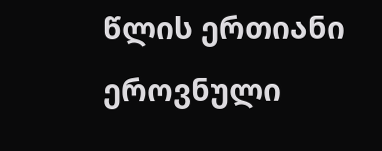წლის ერთიანი ეროვნული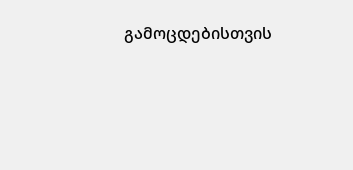გამოცდებისთვის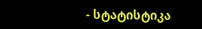- სტატისტიკა